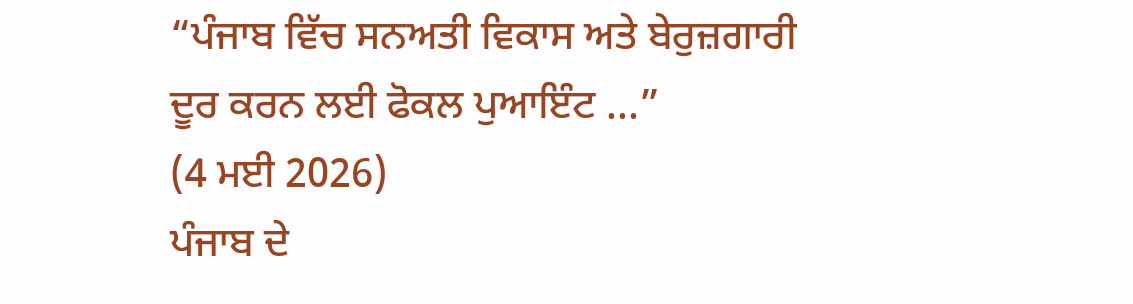“ਪੰਜਾਬ ਵਿੱਚ ਸਨਅਤੀ ਵਿਕਾਸ ਅਤੇ ਬੇਰੁਜ਼ਗਾਰੀ ਦੂਰ ਕਰਨ ਲਈ ਫੋਕਲ ਪੁਆਇੰਟ ...”
(4 ਮਈ 2026)
ਪੰਜਾਬ ਦੇ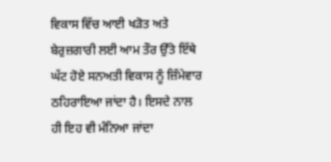ਵਿਕਾਸ ਵਿੱਚ ਆਈ ਖੜੋਤ ਅਤੇ ਬੇਰੁਜ਼ਗਾਰੀ ਲਈ ਆਮ ਤੌਰ ਉੱਤੇ ਇੱਥੇ ਘੱਟ ਹੋਏ ਸਨਅਤੀ ਵਿਕਾਸ ਨੂੰ ਜ਼ਿੰਮੇਵਾਰ ਠਹਿਰਾਇਆ ਜਾਂਦਾ ਹੈ। ਇਸਦੇ ਨਾਲ ਹੀ ਇਹ ਵੀ ਮੰਨਿਆ ਜਾਂਦਾ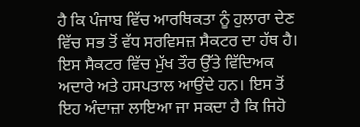ਹੈ ਕਿ ਪੰਜਾਬ ਵਿੱਚ ਆਰਥਿਕਤਾ ਨੂੰ ਹੁਲਾਰਾ ਦੇਣ ਵਿੱਚ ਸਭ ਤੋਂ ਵੱਧ ਸਰਵਿਸਜ਼ ਸੈਕਟਰ ਦਾ ਹੱਥ ਹੈ। ਇਸ ਸੈਕਟਰ ਵਿੱਚ ਮੁੱਖ ਤੌਰ ਉੱਤੇ ਵਿੱਦਿਅਕ ਅਦਾਰੇ ਅਤੇ ਹਸਪਤਾਲ ਆਉਂਦੇ ਹਨ। ਇਸ ਤੋਂ ਇਹ ਅੰਦਾਜ਼ਾ ਲਾਇਆ ਜਾ ਸਕਦਾ ਹੈ ਕਿ ਜਿਹੋ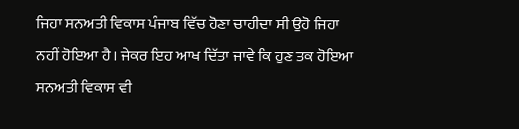ਜਿਹਾ ਸਨਅਤੀ ਵਿਕਾਸ ਪੰਜਾਬ ਵਿੱਚ ਹੋਣਾ ਚਾਹੀਦਾ ਸੀ ਉਹੋ ਜਿਹਾ ਨਹੀਂ ਹੋਇਆ ਹੈ। ਜੇਕਰ ਇਹ ਆਖ ਦਿੱਤਾ ਜਾਵੇ ਕਿ ਹੁਣ ਤਕ ਹੋਇਆ ਸਨਅਤੀ ਵਿਕਾਸ ਵੀ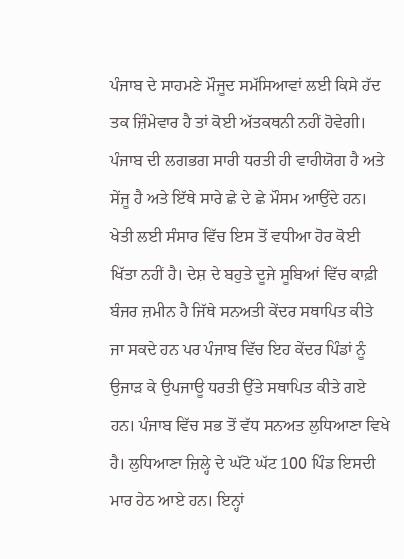ਪੰਜਾਬ ਦੇ ਸਾਹਮਣੇ ਮੌਜੂਦ ਸਮੱਸਿਆਵਾਂ ਲਈ ਕਿਸੇ ਹੱਦ ਤਕ ਜ਼ਿੰਮੇਵਾਰ ਹੈ ਤਾਂ ਕੋਈ ਅੱਤਕਥਨੀ ਨਹੀਂ ਹੋਵੇਗੀ। ਪੰਜਾਬ ਦੀ ਲਗਭਗ ਸਾਰੀ ਧਰਤੀ ਹੀ ਵਾਹੀਯੋਗ ਹੈ ਅਤੇ ਸੇਂਜੂ ਹੈ ਅਤੇ ਇੱਥੇ ਸਾਰੇ ਛੇ ਦੇ ਛੇ ਮੌਸਮ ਆਉਂਦੇ ਹਨ। ਖੇਤੀ ਲਈ ਸੰਸਾਰ ਵਿੱਚ ਇਸ ਤੋਂ ਵਧੀਆ ਹੋਰ ਕੋਈ ਖਿੱਤਾ ਨਹੀਂ ਹੈ। ਦੇਸ਼ ਦੇ ਬਹੁਤੇ ਦੂਜੇ ਸੂਬਿਆਂ ਵਿੱਚ ਕਾਫ਼ੀ ਬੰਜਰ ਜ਼ਮੀਨ ਹੈ ਜਿੱਥੇ ਸਨਅਤੀ ਕੇਂਦਰ ਸਥਾਪਿਤ ਕੀਤੇ ਜਾ ਸਕਦੇ ਹਨ ਪਰ ਪੰਜਾਬ ਵਿੱਚ ਇਹ ਕੇਂਦਰ ਪਿੰਡਾਂ ਨੂੰ ਉਜਾੜ ਕੇ ਉਪਜਾਊ ਧਰਤੀ ਉੱਤੇ ਸਥਾਪਿਤ ਕੀਤੇ ਗਏ ਹਨ। ਪੰਜਾਬ ਵਿੱਚ ਸਭ ਤੋਂ ਵੱਧ ਸਨਅਤ ਲੁਧਿਆਣਾ ਵਿਖੇ ਹੈ। ਲੁਧਿਆਣਾ ਜ਼ਿਲ੍ਹੇ ਦੇ ਘੱਟੋ ਘੱਟ 100 ਪਿੰਡ ਇਸਦੀ ਮਾਰ ਹੇਠ ਆਏ ਹਨ। ਇਨ੍ਹਾਂ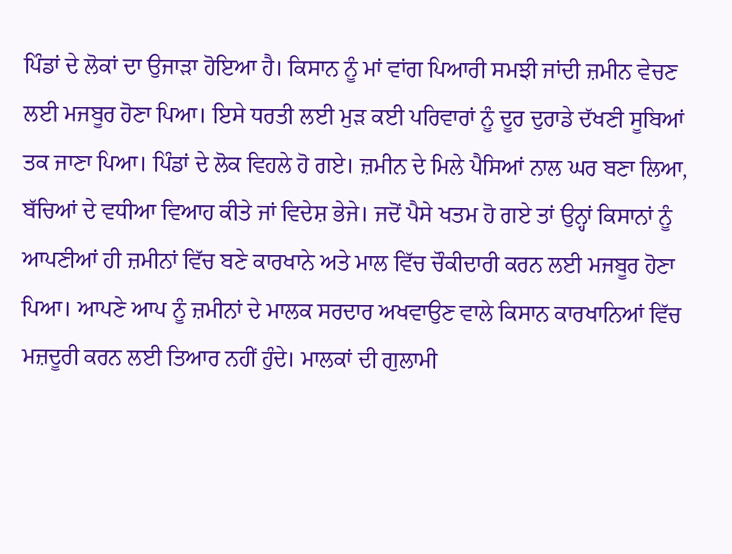ਪਿੰਡਾਂ ਦੇ ਲੋਕਾਂ ਦਾ ਉਜਾੜਾ ਹੋਇਆ ਹੈ। ਕਿਸਾਨ ਨੂੰ ਮਾਂ ਵਾਂਗ ਪਿਆਰੀ ਸਮਝੀ ਜਾਂਦੀ ਜ਼ਮੀਨ ਵੇਚਣ ਲਈ ਮਜਬੂਰ ਹੋਣਾ ਪਿਆ। ਇਸੇ ਧਰਤੀ ਲਈ ਮੁੜ ਕਈ ਪਰਿਵਾਰਾਂ ਨੂੰ ਦੂਰ ਦੁਰਾਡੇ ਦੱਖਣੀ ਸੂਬਿਆਂ ਤਕ ਜਾਣਾ ਪਿਆ। ਪਿੰਡਾਂ ਦੇ ਲੋਕ ਵਿਹਲੇ ਹੋ ਗਏ। ਜ਼ਮੀਨ ਦੇ ਮਿਲੇ ਪੈਸਿਆਂ ਨਾਲ ਘਰ ਬਣਾ ਲਿਆ, ਬੱਚਿਆਂ ਦੇ ਵਧੀਆ ਵਿਆਹ ਕੀਤੇ ਜਾਂ ਵਿਦੇਸ਼ ਭੇਜੇ। ਜਦੋਂ ਪੈਸੇ ਖਤਮ ਹੋ ਗਏ ਤਾਂ ਉਨ੍ਹਾਂ ਕਿਸਾਨਾਂ ਨੂੰ ਆਪਣੀਆਂ ਹੀ ਜ਼ਮੀਨਾਂ ਵਿੱਚ ਬਣੇ ਕਾਰਖਾਨੇ ਅਤੇ ਮਾਲ ਵਿੱਚ ਚੌਕੀਦਾਰੀ ਕਰਨ ਲਈ ਮਜਬੂਰ ਹੋਣਾ ਪਿਆ। ਆਪਣੇ ਆਪ ਨੂੰ ਜ਼ਮੀਨਾਂ ਦੇ ਮਾਲਕ ਸਰਦਾਰ ਅਖਵਾਉਣ ਵਾਲੇ ਕਿਸਾਨ ਕਾਰਖਾਨਿਆਂ ਵਿੱਚ ਮਜ਼ਦੂਰੀ ਕਰਨ ਲਈ ਤਿਆਰ ਨਹੀਂ ਹੁੰਦੇ। ਮਾਲਕਾਂ ਦੀ ਗੁਲਾਮੀ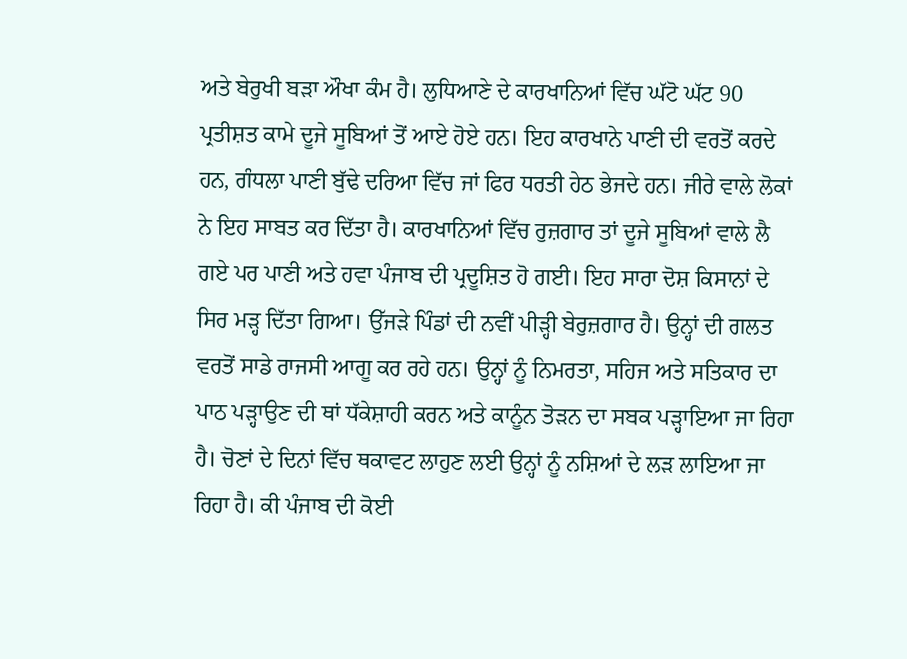ਅਤੇ ਬੇਰੁਖੀ ਬੜਾ ਔਖਾ ਕੰਮ ਹੈ। ਲੁਧਿਆਣੇ ਦੇ ਕਾਰਖਾਨਿਆਂ ਵਿੱਚ ਘੱਟੋ ਘੱਟ 90 ਪ੍ਰਤੀਸ਼ਤ ਕਾਮੇ ਦੂਜੇ ਸੂਬਿਆਂ ਤੋਂ ਆਏ ਹੋਏ ਹਨ। ਇਹ ਕਾਰਖਾਨੇ ਪਾਣੀ ਦੀ ਵਰਤੋਂ ਕਰਦੇ ਹਨ, ਗੰਧਲਾ ਪਾਣੀ ਬੁੱਢੇ ਦਰਿਆ ਵਿੱਚ ਜਾਂ ਫਿਰ ਧਰਤੀ ਹੇਠ ਭੇਜਦੇ ਹਨ। ਜੀਰੇ ਵਾਲੇ ਲੋਕਾਂ ਨੇ ਇਹ ਸਾਬਤ ਕਰ ਦਿੱਤਾ ਹੈ। ਕਾਰਖਾਨਿਆਂ ਵਿੱਚ ਰੁਜ਼ਗਾਰ ਤਾਂ ਦੂਜੇ ਸੂਬਿਆਂ ਵਾਲੇ ਲੈ ਗਏ ਪਰ ਪਾਣੀ ਅਤੇ ਹਵਾ ਪੰਜਾਬ ਦੀ ਪ੍ਰਦੂਸ਼ਿਤ ਹੋ ਗਈ। ਇਹ ਸਾਰਾ ਦੋਸ਼ ਕਿਸਾਨਾਂ ਦੇ ਸਿਰ ਮੜ੍ਹ ਦਿੱਤਾ ਗਿਆ। ਉੱਜੜੇ ਪਿੰਡਾਂ ਦੀ ਨਵੀਂ ਪੀੜ੍ਹੀ ਬੇਰੁਜ਼ਗਾਰ ਹੈ। ਉਨ੍ਹਾਂ ਦੀ ਗਲਤ ਵਰਤੋਂ ਸਾਡੇ ਰਾਜਸੀ ਆਗੂ ਕਰ ਰਹੇ ਹਨ। ਉਨ੍ਹਾਂ ਨੂੰ ਨਿਮਰਤਾ, ਸਹਿਜ ਅਤੇ ਸਤਿਕਾਰ ਦਾ ਪਾਠ ਪੜ੍ਹਾਉਣ ਦੀ ਥਾਂ ਧੱਕੇਸ਼ਾਹੀ ਕਰਨ ਅਤੇ ਕਾਨੂੰਨ ਤੋੜਨ ਦਾ ਸਬਕ ਪੜ੍ਹਾਇਆ ਜਾ ਰਿਹਾ ਹੈ। ਚੋਣਾਂ ਦੇ ਦਿਨਾਂ ਵਿੱਚ ਥਕਾਵਟ ਲਾਹੁਣ ਲਈ ਉਨ੍ਹਾਂ ਨੂੰ ਨਸ਼ਿਆਂ ਦੇ ਲੜ ਲਾਇਆ ਜਾ ਰਿਹਾ ਹੈ। ਕੀ ਪੰਜਾਬ ਦੀ ਕੋਈ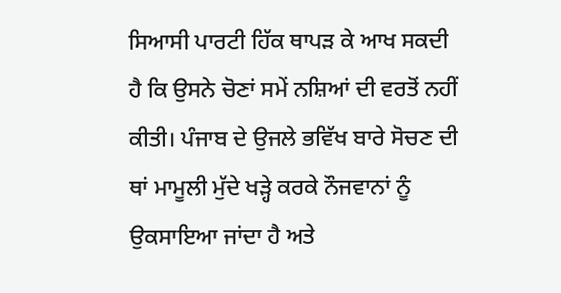ਸਿਆਸੀ ਪਾਰਟੀ ਹਿੱਕ ਥਾਪੜ ਕੇ ਆਖ ਸਕਦੀ ਹੈ ਕਿ ਉਸਨੇ ਚੋਣਾਂ ਸਮੇਂ ਨਸ਼ਿਆਂ ਦੀ ਵਰਤੋਂ ਨਹੀਂ ਕੀਤੀ। ਪੰਜਾਬ ਦੇ ਉਜਲੇ ਭਵਿੱਖ ਬਾਰੇ ਸੋਚਣ ਦੀ ਥਾਂ ਮਾਮੂਲੀ ਮੁੱਦੇ ਖੜ੍ਹੇ ਕਰਕੇ ਨੌਜਵਾਨਾਂ ਨੂੰ ਉਕਸਾਇਆ ਜਾਂਦਾ ਹੈ ਅਤੇ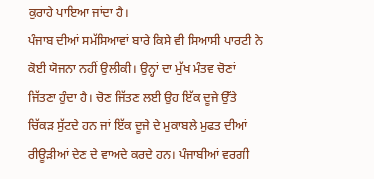ਕੁਰਾਹੇ ਪਾਇਆ ਜਾਂਦਾ ਹੈ।
ਪੰਜਾਬ ਦੀਆਂ ਸਮੱਸਿਆਵਾਂ ਬਾਰੇ ਕਿਸੇ ਵੀ ਸਿਆਸੀ ਪਾਰਟੀ ਨੇ ਕੋਈ ਯੋਜਨਾ ਨਹੀਂ ਉਲੀਕੀ। ਉਨ੍ਹਾਂ ਦਾ ਮੁੱਖ ਮੰਤਵ ਚੋਣਾਂ ਜਿੱਤਣਾ ਹੁੰਦਾ ਹੈ। ਚੋਣ ਜਿੱਤਣ ਲਈ ਉਹ ਇੱਕ ਦੂਜੇ ਉੱਤੇ ਚਿੱਕੜ ਸੁੱਟਦੇ ਹਨ ਜਾਂ ਇੱਕ ਦੂਜੇ ਦੇ ਮੁਕਾਬਲੇ ਮੁਫਤ ਦੀਆਂ ਰੀਊੜੀਆਂ ਦੇਣ ਦੇ ਵਾਅਦੇ ਕਰਦੇ ਹਨ। ਪੰਜਾਬੀਆਂ ਵਰਗੀ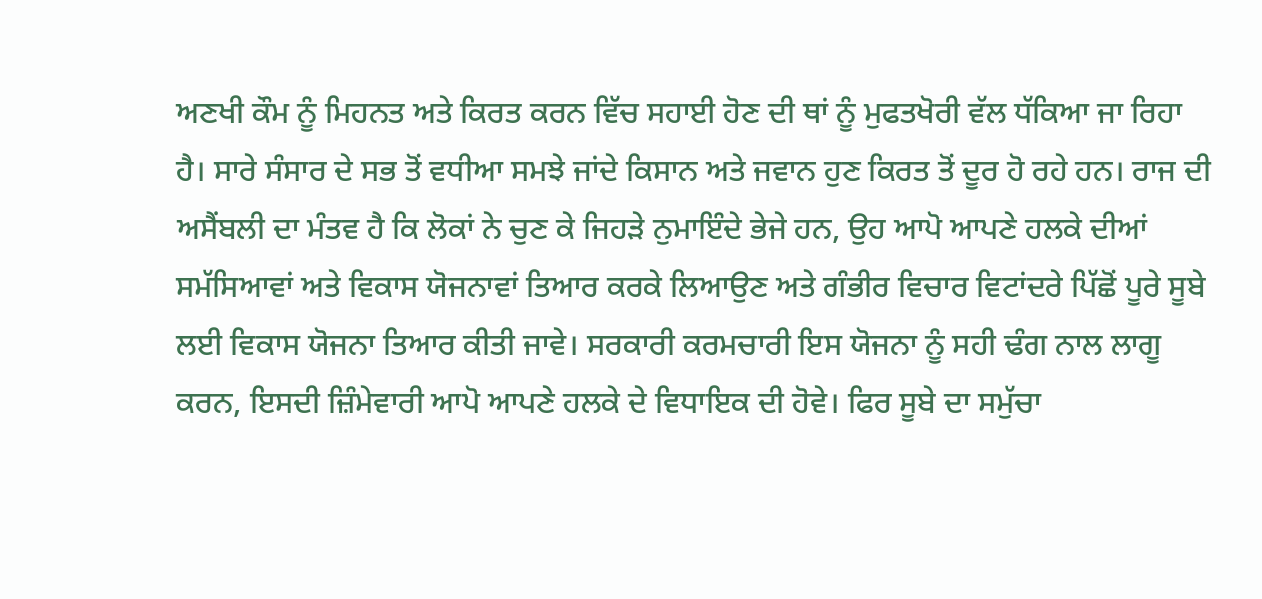ਅਣਖੀ ਕੌਮ ਨੂੰ ਮਿਹਨਤ ਅਤੇ ਕਿਰਤ ਕਰਨ ਵਿੱਚ ਸਹਾਈ ਹੋਣ ਦੀ ਥਾਂ ਨੂੰ ਮੁਫਤਖੋਰੀ ਵੱਲ ਧੱਕਿਆ ਜਾ ਰਿਹਾ ਹੈ। ਸਾਰੇ ਸੰਸਾਰ ਦੇ ਸਭ ਤੋਂ ਵਧੀਆ ਸਮਝੇ ਜਾਂਦੇ ਕਿਸਾਨ ਅਤੇ ਜਵਾਨ ਹੁਣ ਕਿਰਤ ਤੋਂ ਦੂਰ ਹੋ ਰਹੇ ਹਨ। ਰਾਜ ਦੀ ਅਸੈਂਬਲੀ ਦਾ ਮੰਤਵ ਹੈ ਕਿ ਲੋਕਾਂ ਨੇ ਚੁਣ ਕੇ ਜਿਹੜੇ ਨੁਮਾਇੰਦੇ ਭੇਜੇ ਹਨ, ਉਹ ਆਪੋ ਆਪਣੇ ਹਲਕੇ ਦੀਆਂ ਸਮੱਸਿਆਵਾਂ ਅਤੇ ਵਿਕਾਸ ਯੋਜਨਾਵਾਂ ਤਿਆਰ ਕਰਕੇ ਲਿਆਉਣ ਅਤੇ ਗੰਭੀਰ ਵਿਚਾਰ ਵਿਟਾਂਦਰੇ ਪਿੱਛੋਂ ਪੂਰੇ ਸੂਬੇ ਲਈ ਵਿਕਾਸ ਯੋਜਨਾ ਤਿਆਰ ਕੀਤੀ ਜਾਵੇ। ਸਰਕਾਰੀ ਕਰਮਚਾਰੀ ਇਸ ਯੋਜਨਾ ਨੂੰ ਸਹੀ ਢੰਗ ਨਾਲ ਲਾਗੂ ਕਰਨ, ਇਸਦੀ ਜ਼ਿੰਮੇਵਾਰੀ ਆਪੋ ਆਪਣੇ ਹਲਕੇ ਦੇ ਵਿਧਾਇਕ ਦੀ ਹੋਵੇ। ਫਿਰ ਸੂਬੇ ਦਾ ਸਮੁੱਚਾ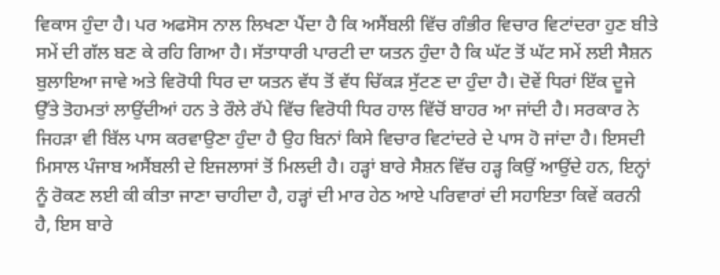ਵਿਕਾਸ ਹੁੰਦਾ ਹੈ। ਪਰ ਅਫਸੋਸ ਨਾਲ ਲਿਖਣਾ ਪੈਂਦਾ ਹੈ ਕਿ ਅਸੈਂਬਲੀ ਵਿੱਚ ਗੰਭੀਰ ਵਿਚਾਰ ਵਿਟਾਂਦਰਾ ਹੁਣ ਬੀਤੇ ਸਮੇਂ ਦੀ ਗੱਲ ਬਣ ਕੇ ਰਹਿ ਗਿਆ ਹੈ। ਸੱਤਾਧਾਰੀ ਪਾਰਟੀ ਦਾ ਯਤਨ ਹੁੰਦਾ ਹੈ ਕਿ ਘੱਟ ਤੋਂ ਘੱਟ ਸਮੇਂ ਲਈ ਸੈਸ਼ਨ ਬੁਲਾਇਆ ਜਾਵੇ ਅਤੇ ਵਿਰੋਧੀ ਧਿਰ ਦਾ ਯਤਨ ਵੱਧ ਤੋਂ ਵੱਧ ਚਿੱਕੜ ਸੁੱਟਣ ਦਾ ਹੁੰਦਾ ਹੈ। ਦੋਵੇਂ ਧਿਰਾਂ ਇੱਕ ਦੂਜੇ ਉੱਤੇ ਤੋਹਮਤਾਂ ਲਾਉਂਦੀਆਂ ਹਨ ਤੇ ਰੌਲੇ ਰੱਪੇ ਵਿੱਚ ਵਿਰੋਧੀ ਧਿਰ ਹਾਲ ਵਿੱਚੋਂ ਬਾਹਰ ਆ ਜਾਂਦੀ ਹੈ। ਸਰਕਾਰ ਨੇ ਜਿਹੜਾ ਵੀ ਬਿੱਲ ਪਾਸ ਕਰਵਾਉਣਾ ਹੁੰਦਾ ਹੈ ਉਹ ਬਿਨਾਂ ਕਿਸੇ ਵਿਚਾਰ ਵਿਟਾਂਦਰੇ ਦੇ ਪਾਸ ਹੋ ਜਾਂਦਾ ਹੈ। ਇਸਦੀ ਮਿਸਾਲ ਪੰਜਾਬ ਅਸੈਂਬਲੀ ਦੇ ਇਜਲਾਸਾਂ ਤੋਂ ਮਿਲਦੀ ਹੈ। ਹੜ੍ਹਾਂ ਬਾਰੇ ਸੈਸ਼ਨ ਵਿੱਚ ਹੜ੍ਹ ਕਿਉਂ ਆਉਂਦੇ ਹਨ, ਇਨ੍ਹਾਂ ਨੂੰ ਰੋਕਣ ਲਈ ਕੀ ਕੀਤਾ ਜਾਣਾ ਚਾਹੀਦਾ ਹੈ, ਹੜ੍ਹਾਂ ਦੀ ਮਾਰ ਹੇਠ ਆਏ ਪਰਿਵਾਰਾਂ ਦੀ ਸਹਾਇਤਾ ਕਿਵੇਂ ਕਰਨੀ ਹੈ, ਇਸ ਬਾਰੇ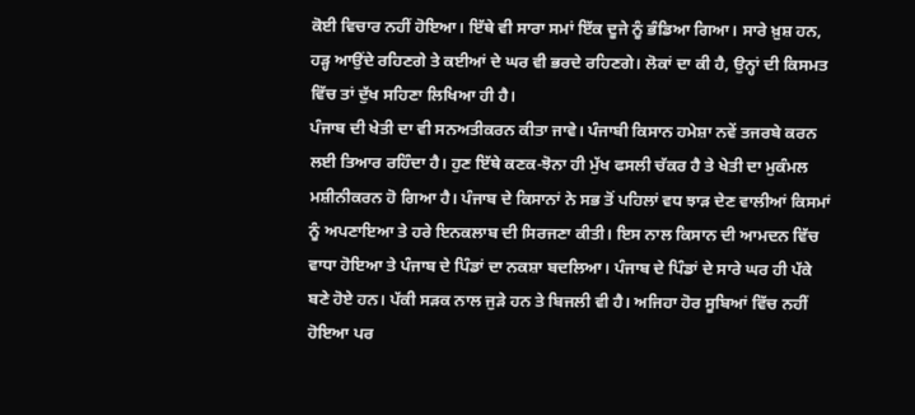ਕੋਈ ਵਿਚਾਰ ਨਹੀਂ ਹੋਇਆ। ਇੱਥੇ ਵੀ ਸਾਰਾ ਸਮਾਂ ਇੱਕ ਦੂਜੇ ਨੂੰ ਭੰਡਿਆ ਗਿਆ। ਸਾਰੇ ਖ਼ੁਸ਼ ਹਨ, ਹੜ੍ਹ ਆਉਂਦੇ ਰਹਿਣਗੇ ਤੇ ਕਈਆਂ ਦੇ ਘਰ ਵੀ ਭਰਦੇ ਰਹਿਣਗੇ। ਲੋਕਾਂ ਦਾ ਕੀ ਹੈ, ਉਨ੍ਹਾਂ ਦੀ ਕਿਸਮਤ ਵਿੱਚ ਤਾਂ ਦੁੱਖ ਸਹਿਣਾ ਲਿਖਿਆ ਹੀ ਹੈ।
ਪੰਜਾਬ ਦੀ ਖੇਤੀ ਦਾ ਵੀ ਸਨਅਤੀਕਰਨ ਕੀਤਾ ਜਾਵੇ। ਪੰਜਾਬੀ ਕਿਸਾਨ ਹਮੇਸ਼ਾ ਨਵੇਂ ਤਜਰਬੇ ਕਰਨ ਲਈ ਤਿਆਰ ਰਹਿੰਦਾ ਹੈ। ਹੁਣ ਇੱਥੇ ਕਣਕ-ਝੋਨਾ ਹੀ ਮੁੱਖ ਫਸਲੀ ਚੱਕਰ ਹੈ ਤੇ ਖੇਤੀ ਦਾ ਮੁਕੰਮਲ ਮਸ਼ੀਨੀਕਰਨ ਹੋ ਗਿਆ ਹੈ। ਪੰਜਾਬ ਦੇ ਕਿਸਾਨਾਂ ਨੇ ਸਭ ਤੋਂ ਪਹਿਲਾਂ ਵਧ ਝਾੜ ਦੇਣ ਵਾਲੀਆਂ ਕਿਸਮਾਂ ਨੂੰ ਅਪਣਾਇਆ ਤੇ ਹਰੇ ਇਨਕਲਾਬ ਦੀ ਸਿਰਜਣਾ ਕੀਤੀ। ਇਸ ਨਾਲ ਕਿਸਾਨ ਦੀ ਆਮਦਨ ਵਿੱਚ ਵਾਧਾ ਹੋਇਆ ਤੇ ਪੰਜਾਬ ਦੇ ਪਿੰਡਾਂ ਦਾ ਨਕਸ਼ਾ ਬਦਲਿਆ। ਪੰਜਾਬ ਦੇ ਪਿੰਡਾਂ ਦੇ ਸਾਰੇ ਘਰ ਹੀ ਪੱਕੇ ਬਣੇ ਹੋਏ ਹਨ। ਪੱਕੀ ਸੜਕ ਨਾਲ ਜੁੜੇ ਹਨ ਤੇ ਬਿਜਲੀ ਵੀ ਹੈ। ਅਜਿਹਾ ਹੋਰ ਸੂਬਿਆਂ ਵਿੱਚ ਨਹੀਂ ਹੋਇਆ ਪਰ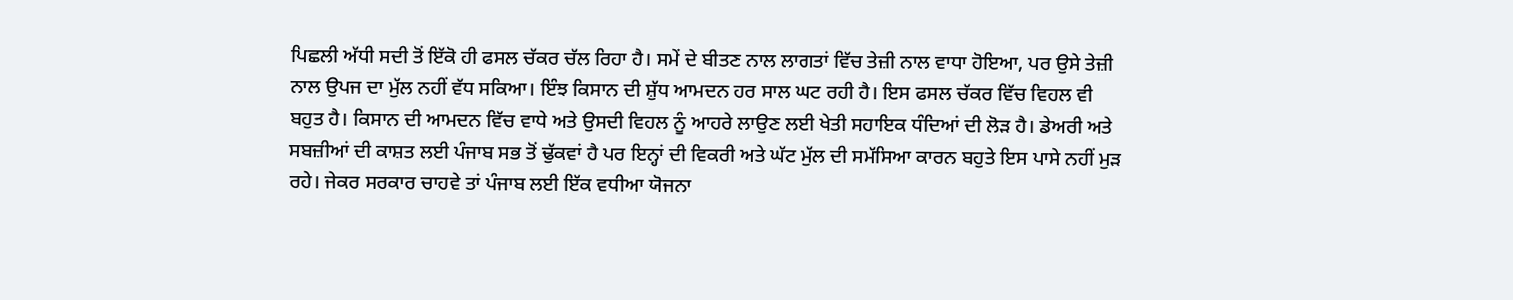ਪਿਛਲੀ ਅੱਧੀ ਸਦੀ ਤੋਂ ਇੱਕੋ ਹੀ ਫਸਲ ਚੱਕਰ ਚੱਲ ਰਿਹਾ ਹੈ। ਸਮੇਂ ਦੇ ਬੀਤਣ ਨਾਲ ਲਾਗਤਾਂ ਵਿੱਚ ਤੇਜ਼ੀ ਨਾਲ ਵਾਧਾ ਹੋਇਆ, ਪਰ ਉਸੇ ਤੇਜ਼ੀ ਨਾਲ ਉਪਜ ਦਾ ਮੁੱਲ ਨਹੀਂ ਵੱਧ ਸਕਿਆ। ਇੰਝ ਕਿਸਾਨ ਦੀ ਸ਼ੁੱਧ ਆਮਦਨ ਹਰ ਸਾਲ ਘਟ ਰਹੀ ਹੈ। ਇਸ ਫਸਲ ਚੱਕਰ ਵਿੱਚ ਵਿਹਲ ਵੀ ਬਹੁਤ ਹੈ। ਕਿਸਾਨ ਦੀ ਆਮਦਨ ਵਿੱਚ ਵਾਧੇ ਅਤੇ ਉਸਦੀ ਵਿਹਲ ਨੂੰ ਆਹਰੇ ਲਾਉਣ ਲਈ ਖੇਤੀ ਸਹਾਇਕ ਧੰਦਿਆਂ ਦੀ ਲੋੜ ਹੈ। ਡੇਅਰੀ ਅਤੇ ਸਬਜ਼ੀਆਂ ਦੀ ਕਾਸ਼ਤ ਲਈ ਪੰਜਾਬ ਸਭ ਤੋਂ ਢੁੱਕਵਾਂ ਹੈ ਪਰ ਇਨ੍ਹਾਂ ਦੀ ਵਿਕਰੀ ਅਤੇ ਘੱਟ ਮੁੱਲ ਦੀ ਸਮੱਸਿਆ ਕਾਰਨ ਬਹੁਤੇ ਇਸ ਪਾਸੇ ਨਹੀਂ ਮੁੜ ਰਹੇ। ਜੇਕਰ ਸਰਕਾਰ ਚਾਹਵੇ ਤਾਂ ਪੰਜਾਬ ਲਈ ਇੱਕ ਵਧੀਆ ਯੋਜਨਾ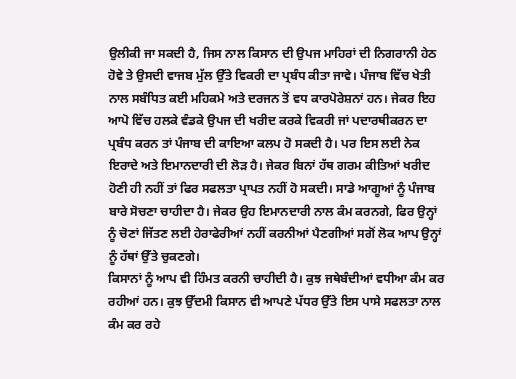ਉਲੀਕੀ ਜਾ ਸਕਦੀ ਹੈ, ਜਿਸ ਨਾਲ ਕਿਸਾਨ ਦੀ ਉਪਜ ਮਾਹਿਰਾਂ ਦੀ ਨਿਗਰਾਨੀ ਹੇਠ ਹੋਵੇ ਤੇ ਉਸਦੀ ਵਾਜਬ ਮੁੱਲ ਉੱਤੇ ਵਿਕਰੀ ਦਾ ਪ੍ਰਬੰਧ ਕੀਤਾ ਜਾਵੇ। ਪੰਜਾਬ ਵਿੱਚ ਖੇਤੀ ਨਾਲ ਸਬੰਧਿਤ ਕਈ ਮਹਿਕਮੇ ਅਤੇ ਦਰਜਨ ਤੋਂ ਵਧ ਕਾਰਪੋਰੇਸ਼ਨਾਂ ਹਨ। ਜੇਕਰ ਇਹ ਆਪੋ ਵਿੱਚ ਹਲਕੇ ਵੰਡਕੇ ਉਪਜ ਦੀ ਖਰੀਦ ਕਰਕੇ ਵਿਕਰੀ ਜਾਂ ਪਦਾਰਥੀਕਰਨ ਦਾ ਪ੍ਰਬੰਧ ਕਰਨ ਤਾਂ ਪੰਜਾਬ ਦੀ ਕਾਇਆ ਕਲਪ ਹੋ ਸਕਦੀ ਹੈ। ਪਰ ਇਸ ਲਈ ਨੇਕ ਇਰਾਦੇ ਅਤੇ ਇਮਾਨਦਾਰੀ ਦੀ ਲੋੜ ਹੈ। ਜੇਕਰ ਬਿਨਾਂ ਹੱਥ ਗਰਮ ਕੀਤਿਆਂ ਖਰੀਦ ਹੋਣੀ ਹੀ ਨਹੀਂ ਤਾਂ ਫਿਰ ਸਫਲਤਾ ਪ੍ਰਾਪਤ ਨਹੀਂ ਹੋ ਸਕਦੀ। ਸਾਡੇ ਆਗੂਆਂ ਨੂੰ ਪੰਜਾਬ ਬਾਰੇ ਸੋਚਣਾ ਚਾਹੀਦਾ ਹੈ। ਜੇਕਰ ਉਹ ਇਮਾਨਦਾਰੀ ਨਾਲ ਕੰਮ ਕਰਨਗੇ, ਫਿਰ ਉਨ੍ਹਾਂ ਨੂੰ ਚੋਣਾਂ ਜਿੱਤਣ ਲਈ ਹੇਰਾਫੇਰੀਆਂ ਨਹੀਂ ਕਰਨੀਆਂ ਪੈਣਗੀਆਂ ਸਗੋਂ ਲੋਕ ਆਪ ਉਨ੍ਹਾਂ ਨੂੰ ਹੱਥਾਂ ਉੱਤੇ ਚੁਕਣਗੇ।
ਕਿਸਾਨਾਂ ਨੂੰ ਆਪ ਵੀ ਹਿੰਮਤ ਕਰਨੀ ਚਾਹੀਦੀ ਹੈ। ਕੁਝ ਜਥੇਬੰਦੀਆਂ ਵਧੀਆ ਕੰਮ ਕਰ ਰਹੀਆਂ ਹਨ। ਕੁਝ ਉੱਦਮੀ ਕਿਸਾਨ ਵੀ ਆਪਣੇ ਪੱਧਰ ਉੱਤੇ ਇਸ ਪਾਸੇ ਸਫਲਤਾ ਨਾਲ ਕੰਮ ਕਰ ਰਹੇ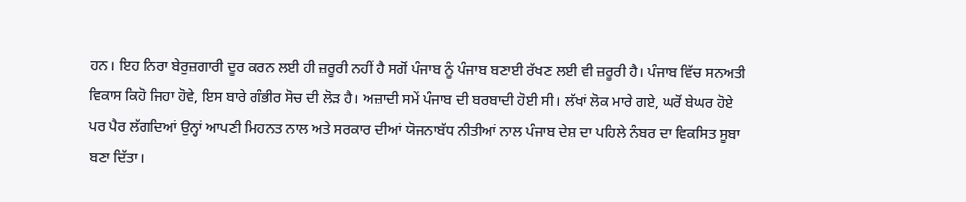ਹਨ। ਇਹ ਨਿਰਾ ਬੇਰੁਜ਼ਗਾਰੀ ਦੂਰ ਕਰਨ ਲਈ ਹੀ ਜ਼ਰੂਰੀ ਨਹੀਂ ਹੈ ਸਗੋਂ ਪੰਜਾਬ ਨੂੰ ਪੰਜਾਬ ਬਣਾਈ ਰੱਖਣ ਲਈ ਵੀ ਜ਼ਰੂਰੀ ਹੈ। ਪੰਜਾਬ ਵਿੱਚ ਸਨਅਤੀ ਵਿਕਾਸ ਕਿਹੋ ਜਿਹਾ ਹੋਵੇ, ਇਸ ਬਾਰੇ ਗੰਭੀਰ ਸੋਚ ਦੀ ਲੋੜ ਹੈ। ਅਜ਼ਾਦੀ ਸਮੇਂ ਪੰਜਾਬ ਦੀ ਬਰਬਾਦੀ ਹੋਈ ਸੀ। ਲੱਖਾਂ ਲੋਕ ਮਾਰੇ ਗਏ, ਘਰੋਂ ਬੇਘਰ ਹੋਏ ਪਰ ਪੈਰ ਲੱਗਦਿਆਂ ਉਨ੍ਹਾਂ ਆਪਣੀ ਮਿਹਨਤ ਨਾਲ ਅਤੇ ਸਰਕਾਰ ਦੀਆਂ ਯੋਜਨਾਬੱਧ ਨੀਤੀਆਂ ਨਾਲ ਪੰਜਾਬ ਦੇਸ਼ ਦਾ ਪਹਿਲੇ ਨੰਬਰ ਦਾ ਵਿਕਸਿਤ ਸੂਬਾ ਬਣਾ ਦਿੱਤਾ।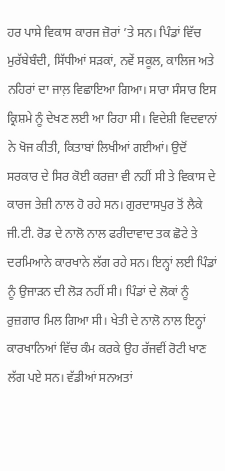ਹਰ ਪਾਸੇ ਵਿਕਾਸ ਕਾਰਜ ਜ਼ੋਰਾਂ ’ਤੇ ਸਨ। ਪਿੰਡਾਂ ਵਿੱਚ ਮੁਰੱਬੇਬੰਦੀ, ਸਿੱਧੀਆਂ ਸੜਕਾਂ, ਨਵੇਂ ਸਕੂਲ, ਕਾਲਿਜ ਅਤੇ ਨਹਿਰਾਂ ਦਾ ਜਾਲ਼ ਵਿਛਾਇਆ ਗਿਆ। ਸਾਰਾ ਸੰਸਾਰ ਇਸ ਕ੍ਰਿਸ਼ਮੇ ਨੂੰ ਦੇਖਣ ਲਈ ਆ ਰਿਹਾ ਸੀ। ਵਿਦੇਸ਼ੀ ਵਿਦਵਾਨਾਂ ਨੇ ਖੋਜ ਕੀਤੀ, ਕਿਤਾਬਾਂ ਲਿਖੀਆਂ ਗਈਆਂ। ਉਦੋਂ ਸਰਕਾਰ ਦੇ ਸਿਰ ਕੋਈ ਕਰਜ਼ਾ ਵੀ ਨਹੀਂ ਸੀ ਤੇ ਵਿਕਾਸ ਦੇ ਕਾਰਜ ਤੇਜ਼ੀ ਨਾਲ ਹੋ ਰਹੇ ਸਨ। ਗੁਰਦਾਸਪੁਰ ਤੋਂ ਲੈਕੇ ਜੀ.ਟੀ. ਰੋਡ ਦੇ ਨਾਲੋ ਨਾਲ ਫਰੀਦਾਵਾਦ ਤਕ ਛੋਟੇ ਤੇ ਦਰਮਿਆਨੇ ਕਾਰਖਾਨੇ ਲੱਗ ਰਹੇ ਸਨ। ਇਨ੍ਹਾਂ ਲਈ ਪਿੰਡਾਂ ਨੂੰ ਉਜਾੜਨ ਦੀ ਲੋੜ ਨਹੀਂ ਸੀ। ਪਿੰਡਾਂ ਦੇ ਲੋਕਾਂ ਨੂੰ ਰੁਜ਼ਗਾਰ ਮਿਲ ਗਿਆ ਸੀ। ਖੇਤੀ ਦੇ ਨਾਲੋ ਨਾਲ ਇਨ੍ਹਾਂ ਕਾਰਖਾਨਿਆਂ ਵਿੱਚ ਕੰਮ ਕਰਕੇ ਉਹ ਰੱਜਵੀਂ ਰੋਟੀ ਖਾਣ ਲੱਗ ਪਏ ਸਨ। ਵੱਡੀਆਂ ਸਨਅਤਾਂ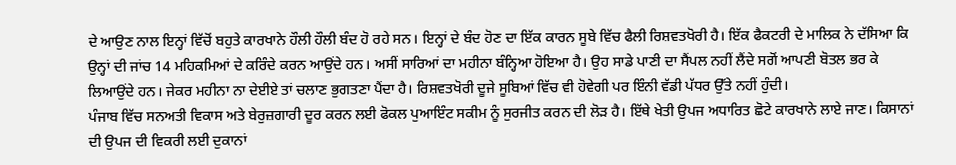ਦੇ ਆਉਣ ਨਾਲ ਇਨ੍ਹਾਂ ਵਿੱਚੋਂ ਬਹੁਤੇ ਕਾਰਖਾਨੇ ਹੌਲੀ ਹੌਲੀ ਬੰਦ ਹੋ ਰਹੇ ਸਨ। ਇਨ੍ਹਾਂ ਦੇ ਬੰਦ ਹੋਣ ਦਾ ਇੱਕ ਕਾਰਨ ਸੂਬੇ ਵਿੱਚ ਫੈਲੀ ਰਿਸ਼ਵਤਖੋਰੀ ਹੈ। ਇੱਕ ਫੈਕਟਰੀ ਦੇ ਮਾਲਿਕ ਨੇ ਦੱਸਿਆ ਕਿ ਉਨ੍ਹਾਂ ਦੀ ਜਾਂਚ 14 ਮਹਿਕਮਿਆਂ ਦੇ ਕਰਿੰਦੇ ਕਰਨ ਆਉਂਦੇ ਹਨ। ਅਸੀਂ ਸਾਰਿਆਂ ਦਾ ਮਹੀਨਾ ਬੰਨ੍ਹਿਆ ਹੋਇਆ ਹੈ। ਉਹ ਸਾਡੇ ਪਾਣੀ ਦਾ ਸੈਂਪਲ ਨਹੀਂ ਲੈਂਦੇ ਸਗੋਂ ਆਪਣੀ ਬੋਤਲ ਭਰ ਕੇ ਲਿਆਉਂਦੇ ਹਨ। ਜੇਕਰ ਮਹੀਨਾ ਨਾ ਦੇਈਏ ਤਾਂ ਚਲਾਣ ਭੁਗਤਣਾ ਪੈਂਦਾ ਹੈ। ਰਿਸ਼ਵਤਖੋਰੀ ਦੂਜੇ ਸੂਬਿਆਂ ਵਿੱਚ ਵੀ ਹੋਵੇਗੀ ਪਰ ਇੰਨੀ ਵੱਡੀ ਪੱਧਰ ਉੱਤੇ ਨਹੀਂ ਹੁੰਦੀ।
ਪੰਜਾਬ ਵਿੱਚ ਸਨਅਤੀ ਵਿਕਾਸ ਅਤੇ ਬੇਰੁਜ਼ਗਾਰੀ ਦੂਰ ਕਰਨ ਲਈ ਫੋਕਲ ਪੁਆਇੰਟ ਸਕੀਮ ਨੂੰ ਸੁਰਜੀਤ ਕਰਨ ਦੀ ਲੋੜ ਹੈ। ਇੱਥੇ ਖੇਤੀ ਉਪਜ ਅਧਾਰਿਤ ਛੋਟੇ ਕਾਰਖਾਨੇ ਲਾਏ ਜਾਣ। ਕਿਸਾਨਾਂ ਦੀ ਉਪਜ ਦੀ ਵਿਕਰੀ ਲਈ ਦੁਕਾਨਾਂ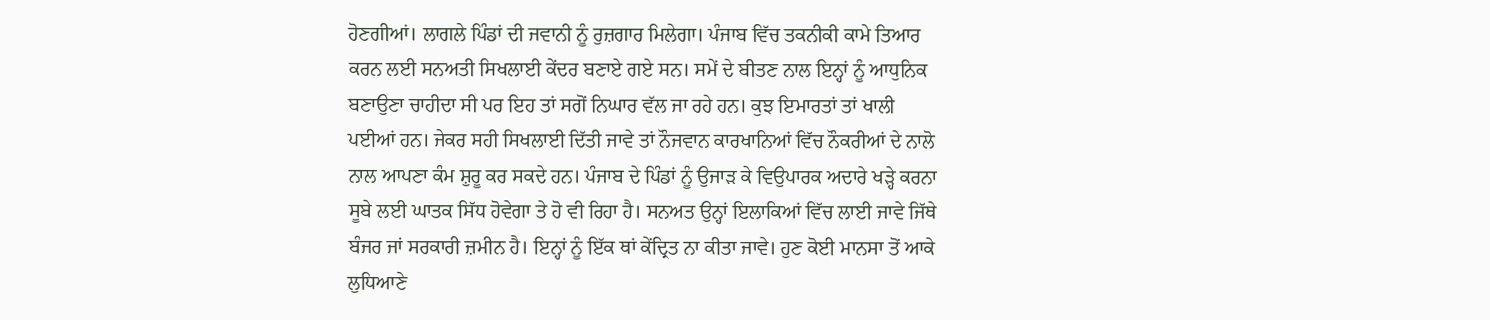ਹੋਣਗੀਆਂ। ਲਾਗਲੇ ਪਿੰਡਾਂ ਦੀ ਜਵਾਨੀ ਨੂੰ ਰੁਜ਼ਗਾਰ ਮਿਲੇਗਾ। ਪੰਜਾਬ ਵਿੱਚ ਤਕਨੀਕੀ ਕਾਮੇ ਤਿਆਰ ਕਰਨ ਲਈ ਸਨਅਤੀ ਸਿਖਲਾਈ ਕੇਂਦਰ ਬਣਾਏ ਗਏ ਸਨ। ਸਮੇਂ ਦੇ ਬੀਤਣ ਨਾਲ ਇਨ੍ਹਾਂ ਨੂੰ ਆਧੁਨਿਕ ਬਣਾਉਣਾ ਚਾਹੀਦਾ ਸੀ ਪਰ ਇਹ ਤਾਂ ਸਗੋਂ ਨਿਘਾਰ ਵੱਲ ਜਾ ਰਹੇ ਹਨ। ਕੁਝ ਇਮਾਰਤਾਂ ਤਾਂ ਖਾਲੀ ਪਈਆਂ ਹਨ। ਜੇਕਰ ਸਹੀ ਸਿਖਲਾਈ ਦਿੱਤੀ ਜਾਵੇ ਤਾਂ ਨੌਜਵਾਨ ਕਾਰਖਾਨਿਆਂ ਵਿੱਚ ਨੌਕਰੀਆਂ ਦੇ ਨਾਲੋ ਨਾਲ ਆਪਣਾ ਕੰਮ ਸ਼ੁਰੂ ਕਰ ਸਕਦੇ ਹਨ। ਪੰਜਾਬ ਦੇ ਪਿੰਡਾਂ ਨੂੰ ਉਜਾੜ ਕੇ ਵਿਉਪਾਰਕ ਅਦਾਰੇ ਖੜ੍ਹੇ ਕਰਨਾ ਸੂਬੇ ਲਈ ਘਾਤਕ ਸਿੱਧ ਹੋਵੇਗਾ ਤੇ ਹੋ ਵੀ ਰਿਹਾ ਹੈ। ਸਨਅਤ ਉਨ੍ਹਾਂ ਇਲਾਕਿਆਂ ਵਿੱਚ ਲਾਈ ਜਾਵੇ ਜਿੱਥੇ ਬੰਜਰ ਜਾਂ ਸਰਕਾਰੀ ਜ਼ਮੀਨ ਹੈ। ਇਨ੍ਹਾਂ ਨੂੰ ਇੱਕ ਥਾਂ ਕੇਂਦ੍ਰਿਤ ਨਾ ਕੀਤਾ ਜਾਵੇ। ਹੁਣ ਕੋਈ ਮਾਨਸਾ ਤੋਂ ਆਕੇ ਲੁਧਿਆਣੇ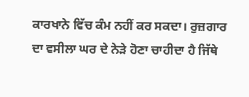ਕਾਰਖਾਨੇ ਵਿੱਚ ਕੰਮ ਨਹੀਂ ਕਰ ਸਕਦਾ। ਰੁਜ਼ਗਾਰ ਦਾ ਵਸੀਲਾ ਘਰ ਦੇ ਨੇੜੇ ਹੋਣਾ ਚਾਹੀਦਾ ਹੈ ਜਿੱਥੇ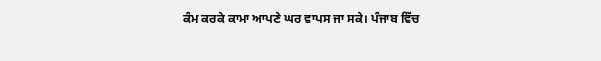ਕੰਮ ਕਰਕੇ ਕਾਮਾ ਆਪਣੇ ਘਰ ਵਾਪਸ ਜਾ ਸਕੇ। ਪੰਜਾਬ ਵਿੱਚ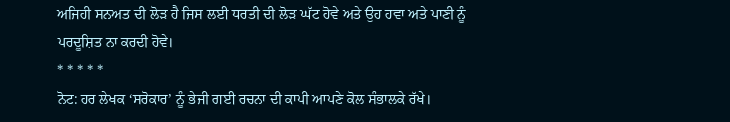ਅਜਿਹੀ ਸਨਅਤ ਦੀ ਲੋੜ ਹੈ ਜਿਸ ਲਈ ਧਰਤੀ ਦੀ ਲੋੜ ਘੱਟ ਹੋਵੇ ਅਤੇ ਉਹ ਹਵਾ ਅਤੇ ਪਾਣੀ ਨੂੰ ਪਰਦੂਸ਼ਿਤ ਨਾ ਕਰਦੀ ਹੋਵੇ।
* * * * *
ਨੋਟ: ਹਰ ਲੇਖਕ ‘ਸਰੋਕਾਰ’ ਨੂੰ ਭੇਜੀ ਗਈ ਰਚਨਾ ਦੀ ਕਾਪੀ ਆਪਣੇ ਕੋਲ ਸੰਭਾਲਕੇ ਰੱਖੇ।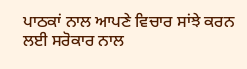ਪਾਠਕਾਂ ਨਾਲ ਆਪਣੇ ਵਿਚਾਰ ਸਾਂਝੇ ਕਰਨ ਲਈ ਸਰੋਕਾਰ ਨਾਲ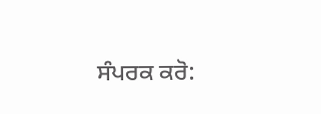ਸੰਪਰਕ ਕਰੋ: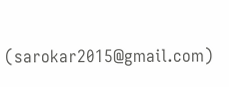(sarokar2015@gmail.com)